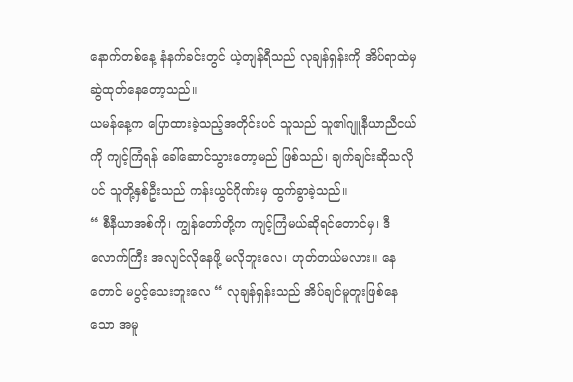နောက်တစ်နေ့ နံနက်ခင်းတွင် ယဲ့တျန်ရီသည် လုချန်ရှန်းကို အိပ်ရာထဲမှ ဆွဲထုတ်နေတော့သည်။
ယမန်နေ့က ပြောထားခဲ့သည့်အတိုင်းပင် သူသည် သူ၏ဂျူနီယာညီငယ်ကို ကျင့်ကြံရန် ခေါ်ဆောင်သွားတော့မည် ဖြစ်သည်၊ ချက်ချင်းဆိုသလိုပင် သူတို့နှစ်ဦးသည် ကန်းယွင်ဂိုဏ်းမှ ထွက်ခွာခဲ့သည်။
“ စီနီယာအစ်ကို၊ ကျွန်တော်တို့က ကျင့်ကြံမယ်ဆိုရင်တောင်မှ၊ ဒီလောက်ကြီး အလျင်လိုနေဖို့ မလိုဘူးလေ၊ ဟုတ်တယ်မလား။ နေတောင် မပွင့်သေးဘူးလေ “ လုချန်ရှန်းသည် အိပ်ချင်မူတူးဖြစ်နေသော အမူ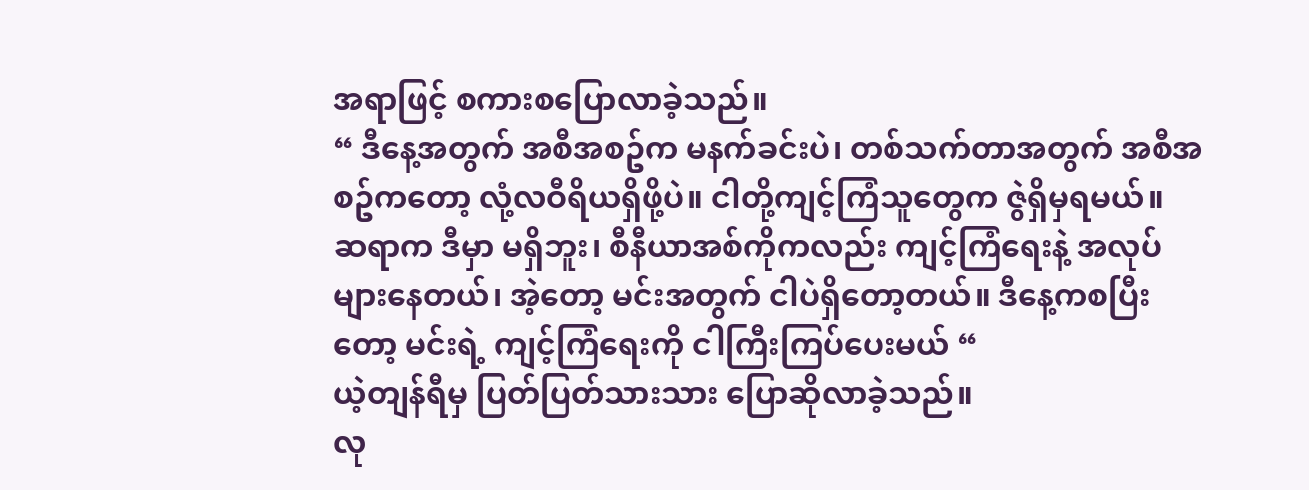အရာဖြင့် စကားစပြောလာခဲ့သည်။
“ ဒီနေ့အတွက် အစီအစဥ်က မနက်ခင်းပဲ၊ တစ်သက်တာအတွက် အစီအစဥ်ကတော့ လုံ့လဝီရိယရှိဖို့ပဲ။ ငါတို့ကျင့်ကြံသူတွေက ဇွဲရှိမှရမယ်။ ဆရာက ဒီမှာ မရှိဘူး၊ စီနီယာအစ်ကိုကလည်း ကျင့်ကြံရေးနဲ့ အလုပ်များနေတယ်၊ အဲ့တော့ မင်းအတွက် ငါပဲရှိတော့တယ်။ ဒီနေ့ကစပြီးတော့ မင်းရဲ့ ကျင့်ကြံရေးကို ငါကြီးကြပ်ပေးမယ် “
ယဲ့တျန်ရီမှ ပြတ်ပြတ်သားသား ပြောဆိုလာခဲ့သည်။
လု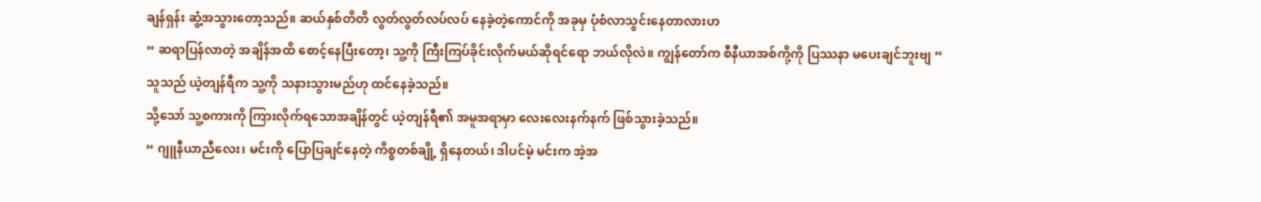ချန်ရှန်း ဆွံ့အသွားတော့သည်။ ဆယ်နှစ်တိတိ လွတ်လွတ်လပ်လပ် နေခဲ့တဲ့ကောင်ကို အခုမှ ပုံစံလာသွင်းနေတာလားဟ
“ ဆရာပြန်လာတဲ့ အချိန်အထိ စောင့်နေပြီးတော့၊ သူ့ကို ကြီးကြပ်ခိုင်းလိုက်မယ်ဆိုရင်ရော ဘယ်လိုလဲ။ ကျွန်တော်က စီနီယာအစ်ကို့ကို ပြဿနာ မပေးချင်ဘူးဗျ “
သူသည် ယဲ့တျန်ရီက သူ့ကို သနားသွားမည်ဟု ထင်နေခဲ့သည်။
သို့သော် သူ့စကားကို ကြားလိုက်ရသောအချိန်တွင် ယဲ့တျန်ရီ၏ အမူအရာမှာ လေးလေးနက်နက် ဖြစ်သွားခဲ့သည်။
“ ဂျူနီယာညီလေး၊ မင်းကို ပြောပြချင်နေတဲ့ ကိစ္စတစ်ချို့ ရှိနေတယ်၊ ဒါပင်မဲ့ မင်းက အဲ့အ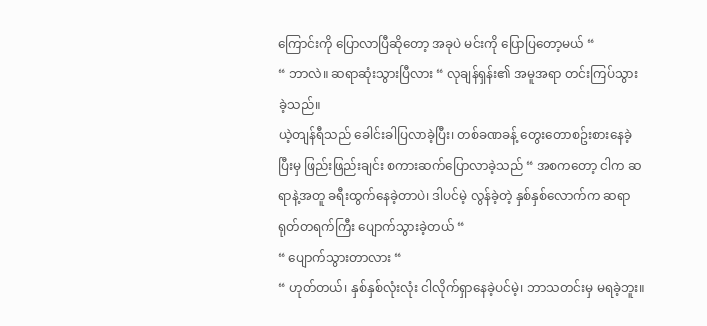ကြောင်းကို ပြောလာပြီဆိုတော့ အခုပဲ မင်းကို ပြောပြတော့မယ် “
“ ဘာလဲ။ ဆရာဆုံးသွားပြီလား “ လုချန်ရှန်း၏ အမူအရာ တင်းကြပ်သွားခဲ့သည်။
ယဲ့တျန်ရီသည် ခေါင်းခါပြလာခဲ့ပြီး၊ တစ်ခဏခန့် တွေးတောစဥ်းစားနေခဲ့ပြီးမှ ဖြည်းဖြည်းချင်း စကားဆက်ပြောလာခဲ့သည် “ အစကတော့ ငါက ဆရာနဲ့အတူ ခရီးထွက်နေခဲ့တာပဲ၊ ဒါပင်မဲ့ လွန်ခဲ့တဲ့ နှစ်နှစ်လောက်က ဆရာရုတ်တရက်ကြီး ပျောက်သွားခဲ့တယ် “
“ ပျောက်သွားတာလား “
“ ဟုတ်တယ်၊ နှစ်နှစ်လုံးလုံး ငါလိုက်ရှာနေခဲ့ပင်မဲ့၊ ဘာသတင်းမှ မရခဲ့ဘူး။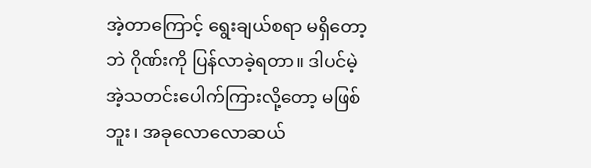အဲ့တာကြောင့် ရွေးချယ်စရာ မရှိတော့ဘဲ ဂိုဏ်းကို ပြန်လာခဲ့ရတာ။ ဒါပင်မဲ့ အဲ့သတင်းပေါက်ကြားလို့တော့ မဖြစ်ဘူး၊ အခုလောလောဆယ်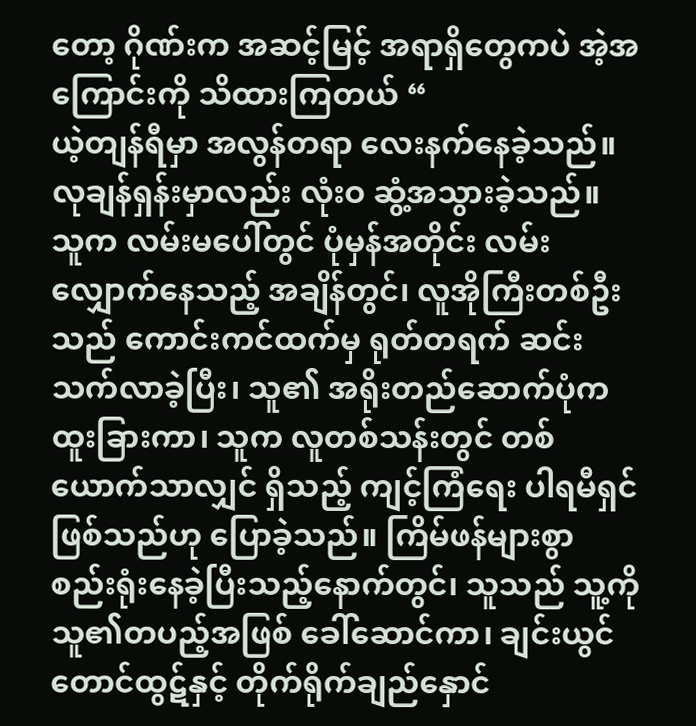တော့ ဂိုဏ်းက အဆင့်မြင့် အရာရှိတွေကပဲ အဲ့အကြောင်းကို သိထားကြတယ် “
ယဲ့တျန်ရီမှာ အလွန်တရာ လေးနက်နေခဲ့သည်။
လုချန်ရှန်းမှာလည်း လုံးဝ ဆွံ့အသွားခဲ့သည်။
သူက လမ်းမပေါ်တွင် ပုံမှန်အတိုင်း လမ်းလျှောက်နေသည့် အချိန်တွင်၊ လူအိုကြီးတစ်ဦးသည် ကောင်းကင်ထက်မှ ရုတ်တရက် ဆင်းသက်လာခဲ့ပြီး၊ သူ၏ အရိုးတည်ဆောက်ပုံက ထူးခြားကာ၊ သူက လူတစ်သန်းတွင် တစ်ယောက်သာလျှင် ရှိသည့် ကျင့်ကြံရေး ပါရမီရှင်ဖြစ်သည်ဟု ပြောခဲ့သည်။ ကြိမ်ဖန်များစွာ စည်းရုံးနေခဲ့ပြီးသည့်နောက်တွင်၊ သူသည် သူ့ကို သူ၏တပည့်အဖြစ် ခေါ်ဆောင်ကာ၊ ချင်းယွင်တောင်ထွဋ်နှင့် တိုက်ရိုက်ချည်နှောင်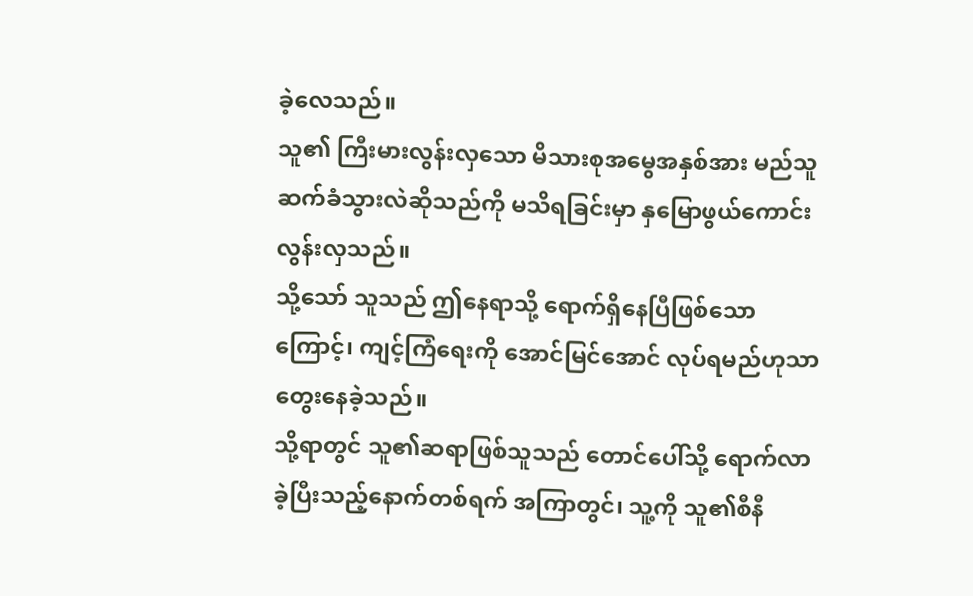ခဲ့လေသည်။
သူ၏ ကြီးမားလွန်းလှသော မိသားစုအမွေအနှစ်အား မည်သူဆက်ခံသွားလဲဆိုသည်ကို မသိရခြင်းမှာ နှမြောဖွယ်ကောင်းလွန်းလှသည်။
သို့သော် သူသည် ဤနေရာသို့ ရောက်ရှိနေပြီဖြစ်သောကြောင့်၊ ကျင့်ကြံရေးကို အောင်မြင်အောင် လုပ်ရမည်ဟုသာ တွေးနေခဲ့သည်။
သို့ရာတွင် သူ၏ဆရာဖြစ်သူသည် တောင်ပေါ်သို့ ရောက်လာခဲ့ပြီးသည့်နောက်တစ်ရက် အကြာတွင်၊ သူ့ကို သူ၏စီနီ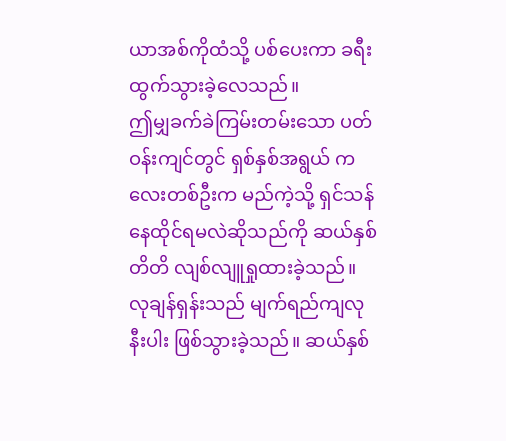ယာအစ်ကိုထံသို့ ပစ်ပေးကာ ခရီးထွက်သွားခဲ့လေသည်။
ဤမျှခက်ခဲကြမ်းတမ်းသော ပတ်ဝန်းကျင်တွင် ရှစ်နှစ်အရွယ် ကလေးတစ်ဦးက မည်ကဲ့သို့ ရှင်သန်နေထိုင်ရမလဲဆိုသည်ကို ဆယ်နှစ်တိတိ လျစ်လျူရှုထားခဲ့သည်။
လုချန်ရှန်းသည် မျက်ရည်ကျလုနီးပါး ဖြစ်သွားခဲ့သည်။ ဆယ်နှစ်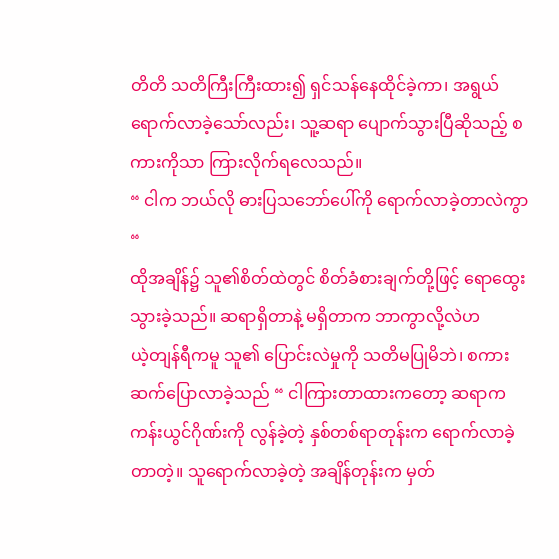တိတိ သတိကြီးကြီးထား၍ ရှင်သန်နေထိုင်ခဲ့ကာ၊ အရွယ်ရောက်လာခဲ့သော်လည်း၊ သူ့ဆရာ ပျောက်သွားပြီဆိုသည့် စကားကိုသာ ကြားလိုက်ရလေသည်။
“ ငါက ဘယ်လို ဓားပြသဘော်ပေါ်ကို ရောက်လာခဲ့တာလဲကွာ “
ထိုအချိန်၌ သူ၏စိတ်ထဲတွင် စိတ်ခံစားချက်တို့ဖြင့် ရောထွေးသွားခဲ့သည်။ ဆရာရှိတာနဲ့ မရှိတာက ဘာကွာလို့လဲဟ
ယဲ့တျန်ရီကမူ သူ၏ ပြောင်းလဲမှုကို သတိမပြုမိဘဲ၊ စကားဆက်ပြောလာခဲ့သည် “ ငါကြားတာထားကတော့ ဆရာက ကန်းယွင်ဂိုဏ်းကို လွန်ခဲ့တဲ့ နှစ်တစ်ရာတုန်းက ရောက်လာခဲ့တာတဲ့။ သူရောက်လာခဲ့တဲ့ အချိန်တုန်းက မှတ်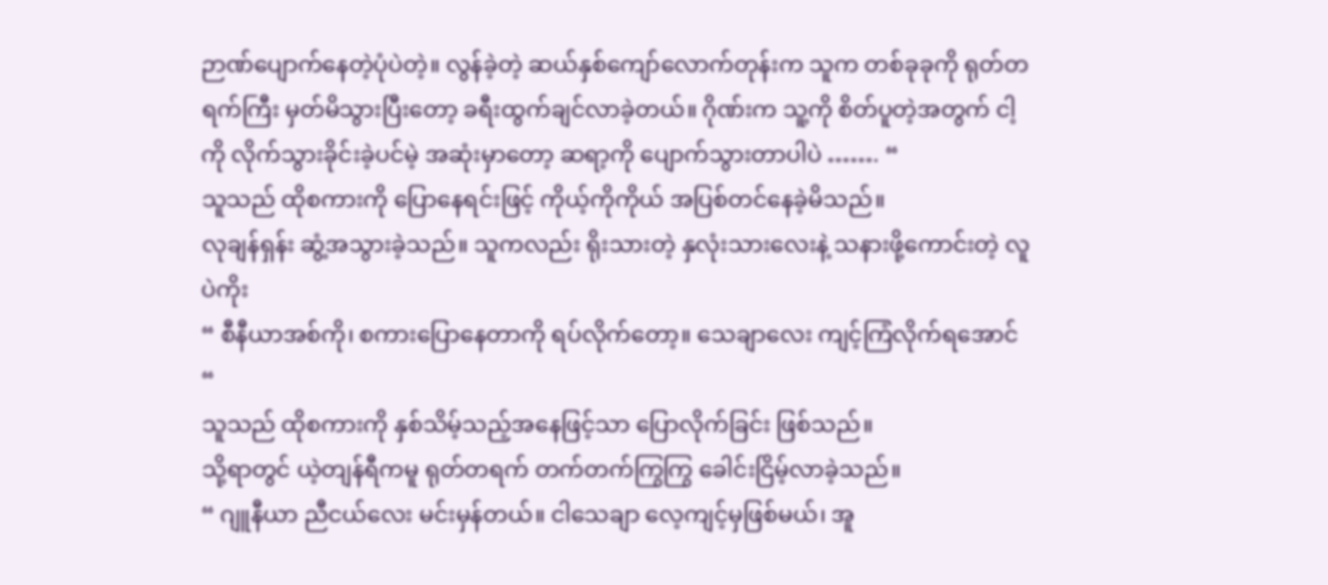ဉာဏ်ပျောက်နေတဲ့ပုံပဲတဲ့။ လွန်ခဲ့တဲ့ ဆယ်နှစ်ကျော်လောက်တုန်းက သူက တစ်ခုခုကို ရုတ်တရက်ကြီး မှတ်မိသွားပြီးတော့ ခရီးထွက်ချင်လာခဲ့တယ်။ ဂိုဏ်းက သူ့ကို စိတ်ပူတဲ့အတွက် ငါ့ကို လိုက်သွားခိုင်းခဲ့ပင်မဲ့ အဆုံးမှာတော့ ဆရာ့ကို ပျောက်သွားတာပါပဲ ……. “
သူသည် ထိုစကားကို ပြောနေရင်းဖြင့် ကိုယ့်ကိုကိုယ် အပြစ်တင်နေခဲ့မိသည်။
လုချန်ရှန်း ဆွံ့အသွားခဲ့သည်။ သူကလည်း ရိုးသားတဲ့ နှလုံးသားလေးနဲ့ သနားဖို့ကောင်းတဲ့ လူပဲကိုး
“ စီနီယာအစ်ကို၊ စကားပြောနေတာကို ရပ်လိုက်တော့။ သေချာလေး ကျင့်ကြံလိုက်ရအောင် “
သူသည် ထိုစကားကို နှစ်သိမ့်သည့်အနေဖြင့်သာ ပြောလိုက်ခြင်း ဖြစ်သည်။
သို့ရာတွင် ယဲ့တျန်ရီကမူ ရုတ်တရက် တက်တက်ကြွကြွ ခေါင်းငြိမ့်လာခဲ့သည်။
“ ဂျူနီယာ ညီငယ်လေး မင်းမှန်တယ်။ ငါသေချာ လေ့ကျင့်မှဖြစ်မယ်၊ အူ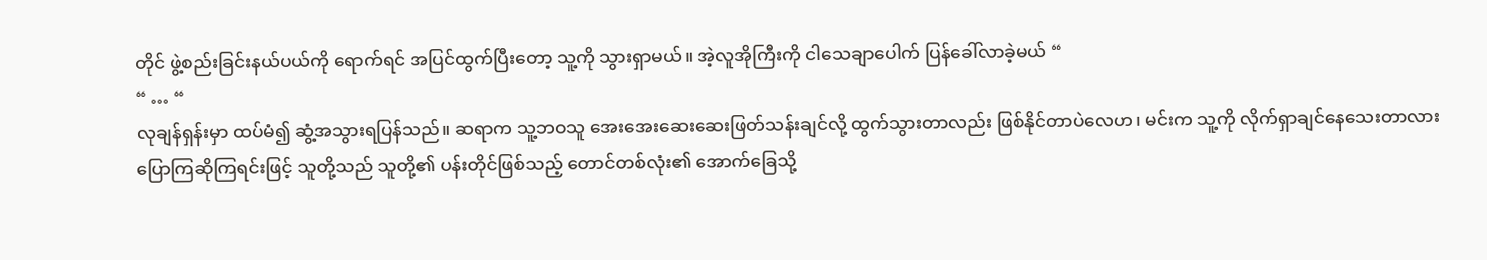တိုင် ဖွဲ့စည်းခြင်းနယ်ပယ်ကို ရောက်ရင် အပြင်ထွက်ပြီးတော့ သူ့ကို သွားရှာမယ်။ အဲ့လူအိုကြီးကို ငါသေချာပေါက် ပြန်ခေါ်လာခဲ့မယ် “
“ … “
လုချန်ရှန်းမှာ ထပ်မံ၍ ဆွံ့အသွားရပြန်သည်။ ဆရာက သူ့ဘဝသူ အေးအေးဆေးဆေးဖြတ်သန်းချင်လို့ ထွက်သွားတာလည်း ဖြစ်နိုင်တာပဲလေဟ၊ မင်းက သူ့ကို လိုက်ရှာချင်နေသေးတာလား
ပြောကြဆိုကြရင်းဖြင့် သူတို့သည် သူတို့၏ ပန်းတိုင်ဖြစ်သည့် တောင်တစ်လုံး၏ အောက်ခြေသို့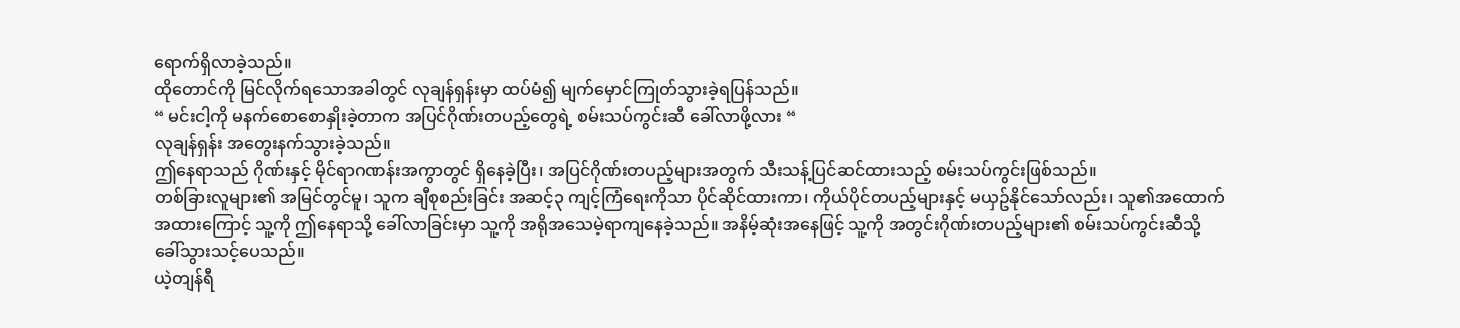ရောက်ရှိလာခဲ့သည်။
ထိုတောင်ကို မြင်လိုက်ရသောအခါတွင် လုချန်ရှန်းမှာ ထပ်မံ၍ မျက်မှောင်ကြုတ်သွားခဲ့ရပြန်သည်။
“ မင်းငါ့ကို မနက်စောစောနှိုးခဲ့တာက အပြင်ဂိုဏ်းတပည့်တွေရဲ့ စမ်းသပ်ကွင်းဆီ ခေါ်လာဖို့လား “
လုချန်ရှန်း အတွေးနက်သွားခဲ့သည်။
ဤနေရာသည် ဂိုဏ်းနှင့် မိုင်ရာဂဏန်းအကွာတွင် ရှိနေခဲ့ပြီး၊ အပြင်ဂိုဏ်းတပည့်များအတွက် သီးသန့်ပြင်ဆင်ထားသည့် စမ်းသပ်ကွင်းဖြစ်သည်။
တစ်ခြားလူများ၏ အမြင်တွင်မူ၊ သူက ချီစုစည်းခြင်း အဆင့်၃ ကျင့်ကြံရေးကိုသာ ပိုင်ဆိုင်ထားကာ၊ ကိုယ်ပိုင်တပည့်များနှင့် မယှဥ်နိုင်သော်လည်း၊ သူ၏အထောက်အထားကြောင့် သူ့ကို ဤနေရာသို့ ခေါ်လာခြင်းမှာ သူ့ကို အရိုအသေမဲ့ရာကျနေခဲ့သည်။ အနိမ့်ဆုံးအနေဖြင့် သူ့ကို အတွင်းဂိုဏ်းတပည့်များ၏ စမ်းသပ်ကွင်းဆီသို့ ခေါ်သွားသင့်ပေသည်။
ယဲ့တျန်ရီ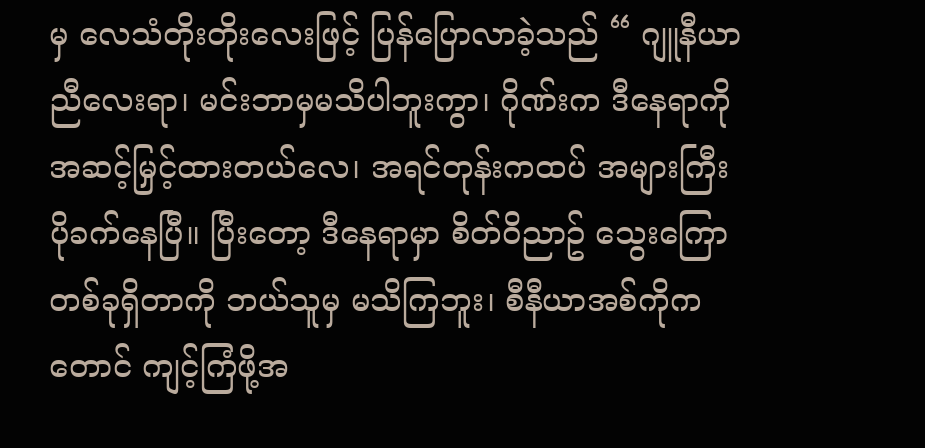မှ လေသံတိုးတိုးလေးဖြင့် ပြန်ပြောလာခဲ့သည် “ ဂျူနီယာညီလေးရာ၊ မင်းဘာမှမသိပါဘူးကွာ၊ ဂိုဏ်းက ဒီနေရာကို အဆင့်မြှင့်ထားတယ်လေ၊ အရင်တုန်းကထပ် အများကြီး ပိုခက်နေပြီ။ ပြီးတော့ ဒီနေရာမှာ စိတ်ဝိညာဥ် သွေးကြောတစ်ခုရှိတာကို ဘယ်သူမှ မသိကြဘူး၊ စီနီယာအစ်ကိုကတောင် ကျင့်ကြံဖို့အ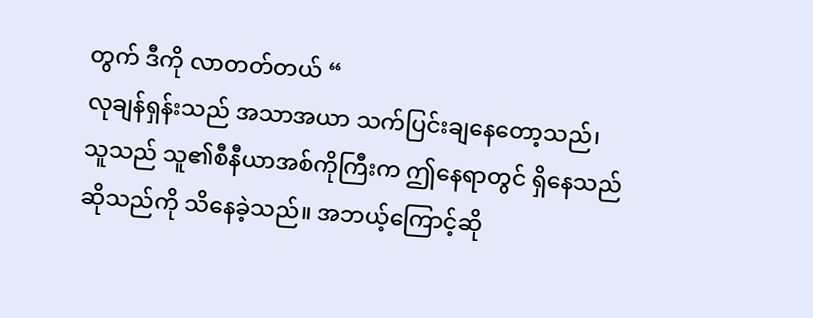တွက် ဒီကို လာတတ်တယ် “
လုချန်ရှန်းသည် အသာအယာ သက်ပြင်းချနေတော့သည်၊ သူသည် သူ၏စီနီယာအစ်ကိုကြီးက ဤနေရာတွင် ရှိနေသည်ဆိုသည်ကို သိနေခဲ့သည်။ အဘယ့်ကြောင့်ဆို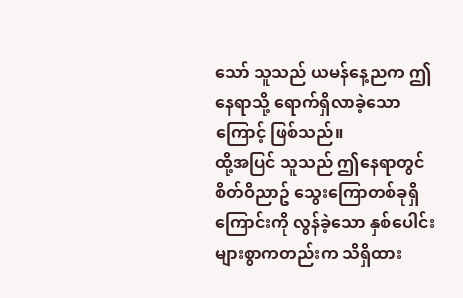သော် သူသည် ယမန်နေ့ညက ဤနေရာသို့ ရောက်ရှိလာခဲ့သောကြောင့် ဖြစ်သည်။
ထို့အပြင် သူသည် ဤနေရာတွင် စိတ်ဝိညာဥ် သွေးကြောတစ်ခုရှိကြောင်းကို လွန်ခဲ့သော နှစ်ပေါင်းများစွာကတည်းက သိရှိထား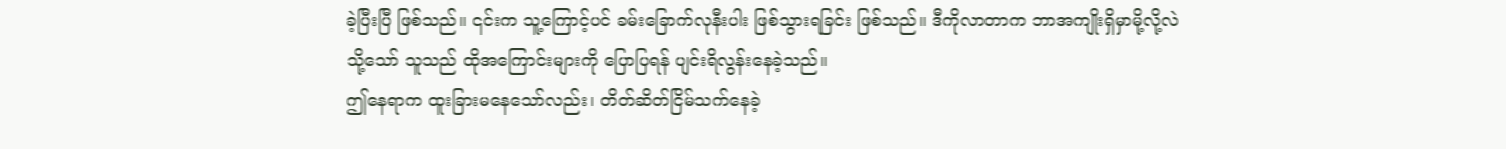ခဲ့ပြီးပြီ ဖြစ်သည်။ ၎င်းက သူ့ကြောင့်ပင် ခမ်းခြောက်လုနီးပါး ဖြစ်သွားရခြင်း ဖြစ်သည်။ ဒီကိုလာတာက ဘာအကျိုးရှိမှာမို့လို့လဲ
သို့သော် သူသည် ထိုအကြောင်းများကို ပြောပြရန် ပျင်းရိလွန်းနေခဲ့သည်။
ဤနေရာက ထူးခြားမနေသော်လည်း၊ တိတ်ဆိတ်ငြိမ်သက်နေခဲ့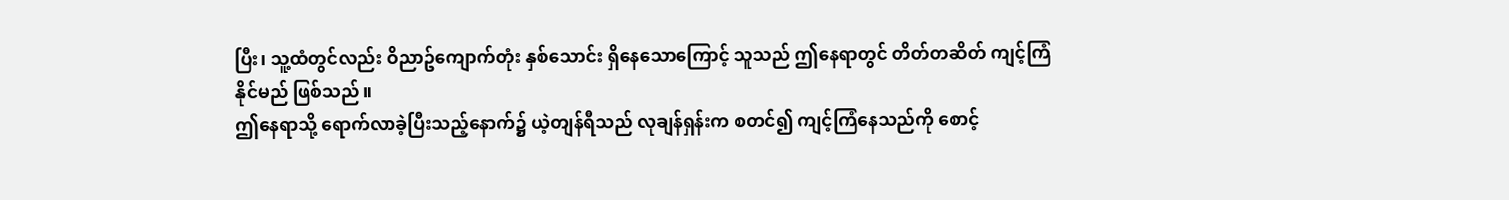ပြီး၊ သူ့ထံတွင်လည်း ဝိညာဥ်ကျောက်တုံး နှစ်သောင်း ရှိနေသောကြောင့် သူသည် ဤနေရာတွင် တိတ်တဆိတ် ကျင့်ကြံနိုင်မည် ဖြစ်သည်။
ဤနေရာသို့ ရောက်လာခဲ့ပြီးသည့်နောက်၌ ယဲ့တျန်ရီသည် လုချန်ရှန်းက စတင်၍ ကျင့်ကြံနေသည်ကို စောင့်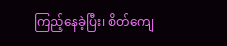ကြည့်နေခဲ့ပြီး၊ စိတ်ကျေ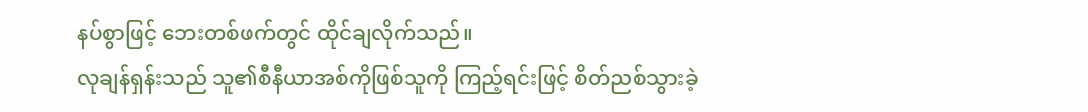နပ်စွာဖြင့် ဘေးတစ်ဖက်တွင် ထိုင်ချလိုက်သည်။
လုချန်ရှန်းသည် သူ၏စီနီယာအစ်ကိုဖြစ်သူကို ကြည့်ရင်းဖြင့် စိတ်ညစ်သွားခဲ့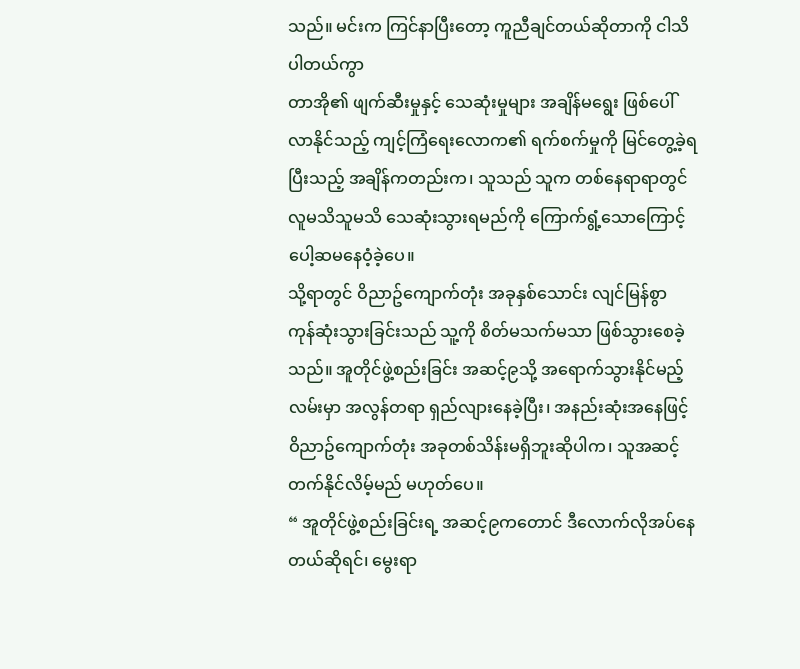သည်။ မင်းက ကြင်နာပြီးတော့ ကူညီချင်တယ်ဆိုတာကို ငါသိပါတယ်ကွာ
တာအို၏ ဖျက်ဆီးမှုနှင့် သေဆုံးမှုများ အချိန်မရွေး ဖြစ်ပေါ်လာနိုင်သည့် ကျင့်ကြံရေးလောက၏ ရက်စက်မှုကို မြင်တွေ့ခဲ့ရပြီးသည့် အချိန်ကတည်းက၊ သူသည် သူက တစ်နေရာရာတွင် လူမသိသူမသိ သေဆုံးသွားရမည်ကို ကြောက်ရွံ့သောကြောင့် ပေါ့ဆမနေဝံ့ခဲ့ပေ။
သို့ရာတွင် ဝိညာဥ်ကျောက်တုံး အခုနှစ်သောင်း လျင်မြန်စွာ ကုန်ဆုံးသွားခြင်းသည် သူ့ကို စိတ်မသက်မသာ ဖြစ်သွားစေခဲ့သည်။ အူတိုင်ဖွဲ့စည်းခြင်း အဆင့်၉သို့ အရောက်သွားနိုင်မည့် လမ်းမှာ အလွန်တရာ ရှည်လျားနေခဲ့ပြီး၊ အနည်းဆုံးအနေဖြင့် ဝိညာဥ်ကျောက်တုံး အခုတစ်သိန်းမရှိဘူးဆိုပါက၊ သူအဆင့်တက်နိုင်လိမ့်မည် မဟုတ်ပေ။
“ အူတိုင်ဖွဲ့စည်းခြင်းရ့ အဆင့်၉ကတောင် ဒီလောက်လိုအပ်နေတယ်ဆိုရင်၊ မွေးရာ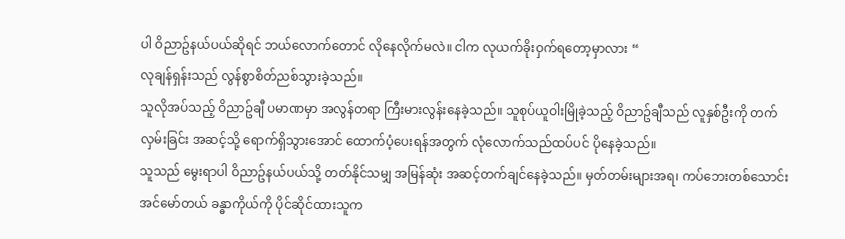ပါ ဝိညာဥ်နယ်ပယ်ဆိုရင် ဘယ်လောက်တောင် လိုနေလိုက်မလဲ။ ငါက လုယက်ခိုးဝှက်ရတော့မှာလား “
လုချန်ရှန်းသည် လွန်စွာစိတ်ညစ်သွားခဲ့သည်။
သူလိုအပ်သည့် ဝိညာဥ်ချီ ပမာဏမှာ အလွန်တရာ ကြီးမားလွန်းနေခဲ့သည်။ သူစုပ်ယူဝါးမြိုခဲ့သည့် ဝိညာဥ်ချီသည် လူနှစ်ဦးကို တက်လှမ်းခြင်း အဆင့်သို့ ရောက်ရှိသွားအောင် ထောက်ပံ့ပေးရန်အတွက် လုံလောက်သည်ထပ်ပင် ပိုနေခဲ့သည်။
သူသည် မွေးရာပါ ဝိညာဥ်နယ်ပယ်သို့ တတ်နိုင်သမျှ အမြန်ဆုံး အဆင့်တက်ချင်နေခဲ့သည်။ မှတ်တမ်းများအရ၊ ကပ်ဘေးတစ်သောင်း အင်မော်တယ် ခန္ဓာကိုယ်ကို ပိုင်ဆိုင်ထားသူက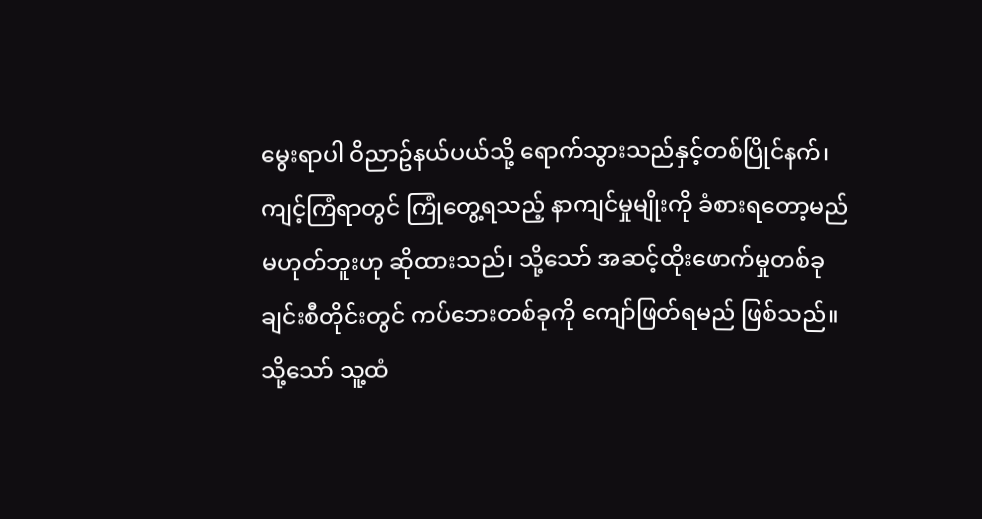မွေးရာပါ ဝိညာဥ်နယ်ပယ်သို့ ရောက်သွားသည်နှင့်တစ်ပြိုင်နက်၊ ကျင့်ကြံရာတွင် ကြုံတွေ့ရသည့် နာကျင်မှုမျိုးကို ခံစားရတော့မည် မဟုတ်ဘူးဟု ဆိုထားသည်၊ သို့သော် အဆင့်ထိုးဖောက်မှုတစ်ခုချင်းစီတိုင်းတွင် ကပ်ဘေးတစ်ခုကို ကျော်ဖြတ်ရမည် ဖြစ်သည်။
သို့သော် သူ့ထံ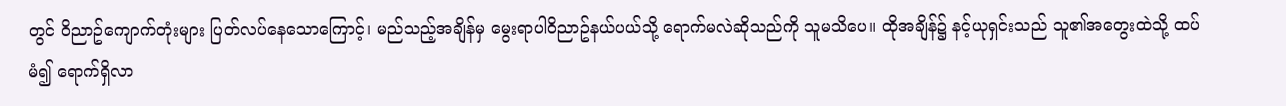တွင် ဝိညာဥ်ကျောက်တုံးများ ပြတ်လပ်နေသောကြောင့်၊ မည်သည့်အချိန်မှ မွေးရာပါဝိညာဥ်နယ်ပယ်သို့ ရောက်မလဲဆိုသည်ကို သူမသိပေ။ ထိုအချိန်၌ နင့်ယုရှင်းသည် သူ၏အတွေးထဲသို့ ထပ်မံ၍ ရောက်ရှိလာ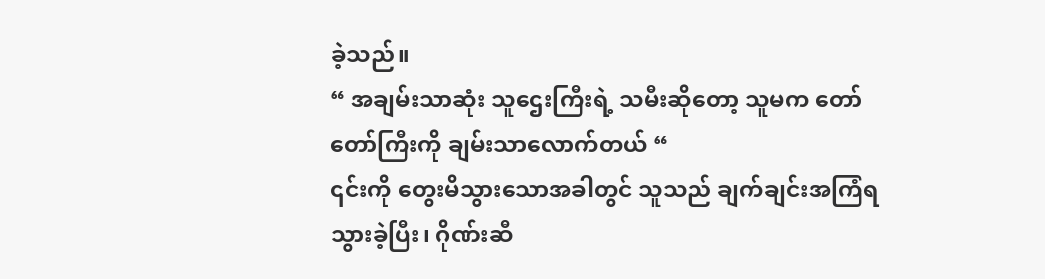ခဲ့သည်။
“ အချမ်းသာဆုံး သူဌေးကြီးရဲ့ သမီးဆိုတော့ သူမက တော်တော်ကြီးကို ချမ်းသာလောက်တယ် “
၎င်းကို တွေးမိသွားသောအခါတွင် သူသည် ချက်ချင်းအကြံရသွားခဲ့ပြီး၊ ဂိုဏ်းဆီ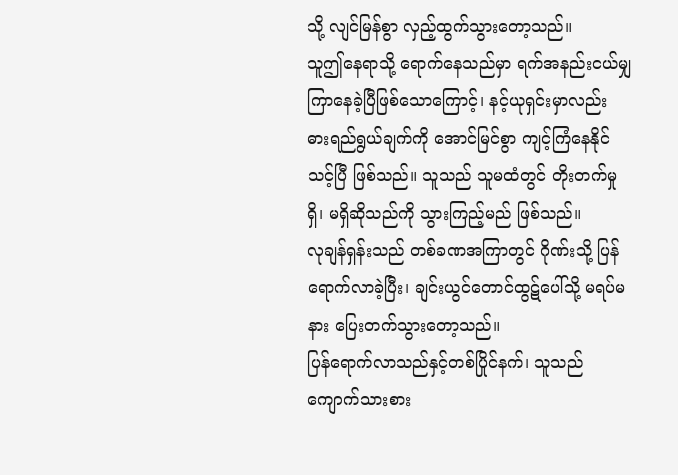သို့ လျင်မြန်စွာ လှည့်ထွက်သွားတော့သည်။
သူဤနေရာသို့ ရောက်နေသည်မှာ ရက်အနည်းငယ်မျှ ကြာနေခဲ့ပြီဖြစ်သောကြောင့်၊ နင့်ယုရှင်းမှာလည်း ဓားရည်ရွယ်ချက်ကို အောင်မြင်စွာ ကျင့်ကြံနေနိုင်သင့်ပြီ ဖြစ်သည်။ သူသည် သူမထံတွင် တိုးတက်မှုရှိ၊ မရှိဆိုသည်ကို သွားကြည့်မည် ဖြစ်သည်။
လုချန်ရှန်းသည် တစ်ခဏအကြာတွင် ဂိုဏ်းသို့ ပြန်ရောက်လာခဲ့ပြီး၊ ချင်းယွင်တောင်ထွဋ်ပေါ်သို့ မရပ်မနား ပြေးတက်သွားတော့သည်။
ပြန်ရောက်လာသည်နှင့်တစ်ပြိုင်နက်၊ သူသည် ကျောက်သားစား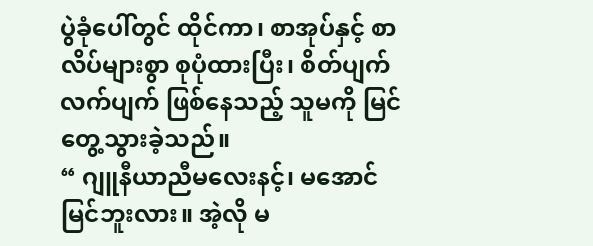ပွဲခုံပေါ်တွင် ထိုင်ကာ၊ စာအုပ်နှင့် စာလိပ်များစွာ စုပုံထားပြီး၊ စိတ်ပျက်လက်ပျက် ဖြစ်နေသည့် သူမကို မြင်တွေ့သွားခဲ့သည်။
“ ဂျူနီယာညီမလေးနင့်၊ မအောင်မြင်ဘူးလား။ အဲ့လို မ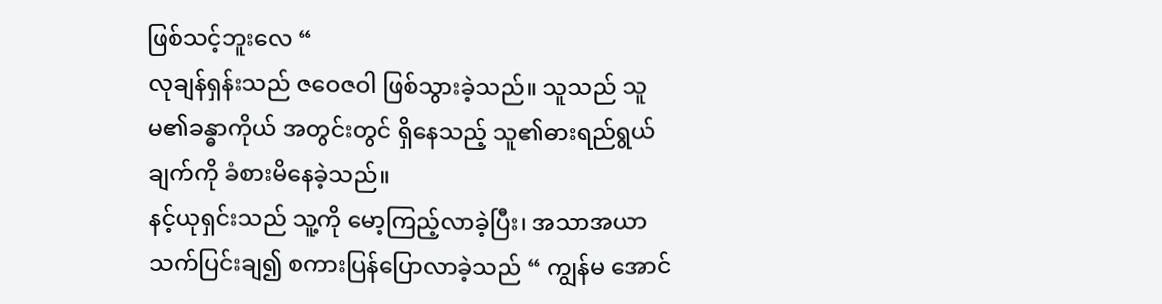ဖြစ်သင့်ဘူးလေ “
လုချန်ရှန်းသည် ဇဝေဇဝါ ဖြစ်သွားခဲ့သည်။ သူသည် သူမ၏ခန္ဓာကိုယ် အတွင်းတွင် ရှိနေသည့် သူ၏ဓားရည်ရွယ်ချက်ကို ခံစားမိနေခဲ့သည်။
နင့်ယုရှင်းသည် သူ့ကို မော့ကြည့်လာခဲ့ပြီး၊ အသာအယာ သက်ပြင်းချ၍ စကားပြန်ပြောလာခဲ့သည် “ ကျွန်မ အောင်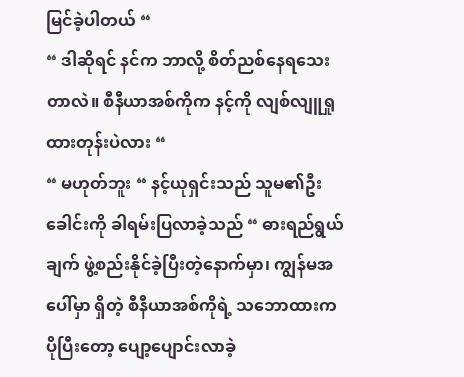မြင်ခဲ့ပါတယ် “
“ ဒါဆိုရင် နင်က ဘာလို့ စိတ်ညစ်နေရသေးတာလဲ။ စီနီယာအစ်ကိုက နင့်ကို လျစ်လျူရှုထားတုန်းပဲလား “
“ မဟုတ်ဘူး “ နင့်ယုရှင်းသည် သူမ၏ဦးခေါင်းကို ခါရမ်းပြလာခဲ့သည် “ ဓားရည်ရွယ်ချက် ဖွဲ့စည်းနိုင်ခဲ့ပြီးတဲ့နောက်မှာ၊ ကျွန်မအပေါ်မှာ ရှိတဲ့ စီနီယာအစ်ကိုရဲ့ သဘောထားက ပိုပြီးတော့ ပျော့ပျောင်းလာခဲ့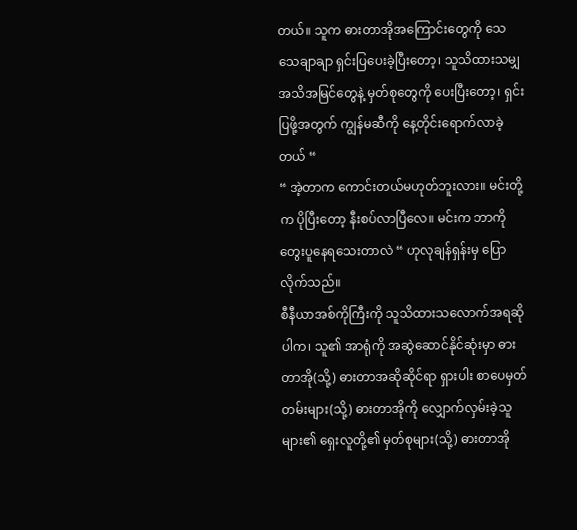တယ်။ သူက ဓားတာအိုအကြောင်းတွေကို သေသေချာချာ ရှင်းပြပေးခဲ့ပြီးတော့၊ သူသိထားသမျှ အသိအမြင်တွေနဲ့ မှတ်စုတွေကို ပေးပြီးတော့၊ ရှင်းပြဖို့အတွက် ကျွန်မဆီကို နေ့တိုင်းရောက်လာခဲ့တယ် “
“ အဲ့တာက ကောင်းတယ်မဟုတ်ဘူးလား။ မင်းတို့က ပိုပြီးတော့ နီးစပ်လာပြီလေ။ မင်းက ဘာကို တွေးပူနေရသေးတာလဲ “ ဟုလုချန်ရှန်းမှ ပြောလိုက်သည်။
စီနီယာအစ်ကိုကြီးကို သူသိထားသလောက်အရဆိုပါက၊ သူ၏ အာရုံကို အဆွဲဆောင်နိုင်ဆုံးမှာ ဓားတာအို(သို့) ဓားတာအဆိုဆိုင်ရာ ရှားပါး စာပေမှတ်တမ်းများ(သို့) ဓားတာအိုကို လျှောက်လှမ်းခဲ့သူများ၏ ရှေးလူတို့၏ မှတ်စုများ(သို့) ဓားတာအို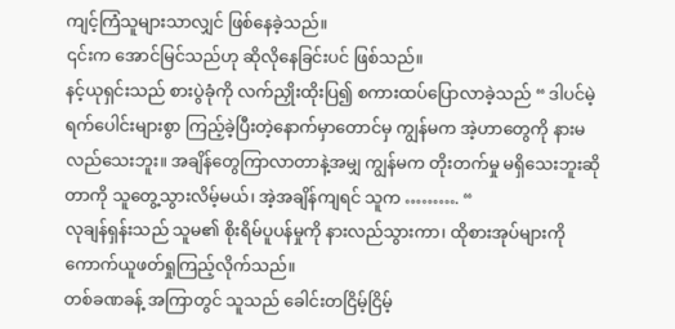ကျင့်ကြံသူများသာလျှင် ဖြစ်နေခဲ့သည်။
၎င်းက အောင်မြင်သည်ဟု ဆိုလိုနေခြင်းပင် ဖြစ်သည်။
နင့်ယုရှင်းသည် စားပွဲခုံကို လက်ညှိုးထိုးပြ၍ စကားထပ်ပြောလာခဲ့သည် “ ဒါပင်မဲ့ ရက်ပေါင်းများစွာ ကြည့်ခဲ့ပြီးတဲ့နောက်မှာတောင်မှ ကျွန်မက အဲ့ဟာတွေကို နားမလည်သေးဘူး။ အချိန်တွေကြာလာတာနဲ့အမျှ ကျွန်မက တိုးတက်မှု မရှိသေးဘူးဆိုတာကို သူတွေ့သွားလိမ့်မယ်၊ အဲ့အချိန်ကျရင် သူက ………. “
လုချန်ရှန်းသည် သူမ၏ စိုးရိမ်ပူပန်မှုကို နားလည်သွားကာ၊ ထိုစားအုပ်များကို ကောက်ယူဖတ်ရှုကြည့်လိုက်သည်။
တစ်ခဏခန့် အကြာတွင် သူသည် ခေါင်းတငြိမ့်ငြိမ့်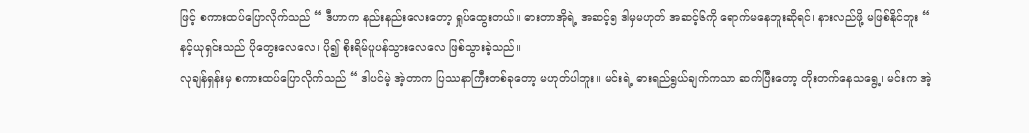ဖြင့် စကားထပ်ပြောလိုက်သည် “ ဒီဟာက နည်းနည်းလေးတော့ ရှုပ်ထွေးတယ်။ ဓားတာအိုရဲ့ အဆင့်၅ ဒါမှမဟုတ် အဆင့်၆ကို ရောက်မနေဘူးဆိုရင်၊ နားလည်ဖို့ မဖြစ်နိုင်ဘူး “
နင့်ယုရှင်းသည် ပိုတွေးလေလေ၊ ပို၍ စိုးရိမ်ပူပန်သွားလေလေ ဖြစ်သွားခဲ့သည်။
လုချန်ရှန်းမှ စကားထပ်ပြောလိုက်သည် “ ဒါပင်မဲ့ အဲ့တာက ပြဿနာကြီးတစ်ခုတော့ မဟုတ်ပါဘူး။ မင်းရဲ့ ဓားရည်ရွယ်ချက်ကသာ ဆက်ပြီးတော့ တိုးတက်နေသရွေ့၊ မင်းက အဲ့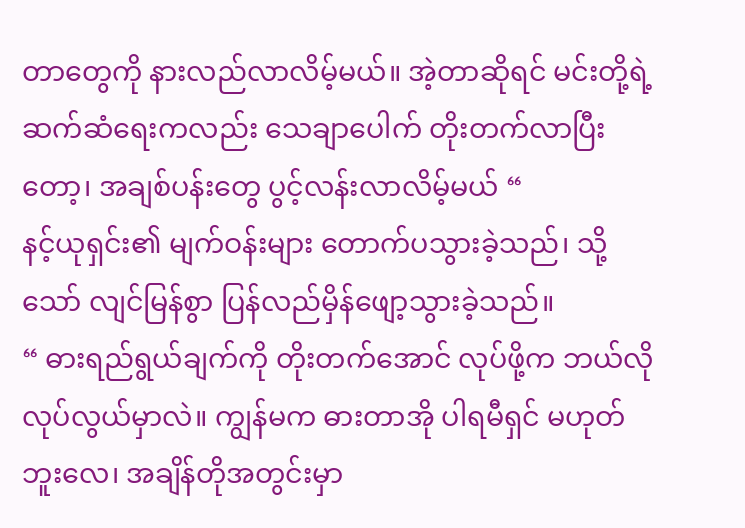တာတွေကို နားလည်လာလိမ့်မယ်။ အဲ့တာဆိုရင် မင်းတို့ရဲ့ ဆက်ဆံရေးကလည်း သေချာပေါက် တိုးတက်လာပြီးတော့၊ အချစ်ပန်းတွေ ပွင့်လန်းလာလိမ့်မယ် “
နင့်ယုရှင်း၏ မျက်ဝန်းများ တောက်ပသွားခဲ့သည်၊ သို့သော် လျင်မြန်စွာ ပြန်လည်မှိန်ဖျော့သွားခဲ့သည်။
“ ဓားရည်ရွယ်ချက်ကို တိုးတက်အောင် လုပ်ဖို့က ဘယ်လိုလုပ်လွယ်မှာလဲ။ ကျွန်မက ဓားတာအို ပါရမီရှင် မဟုတ်ဘူးလေ၊ အချိန်တိုအတွင်းမှာ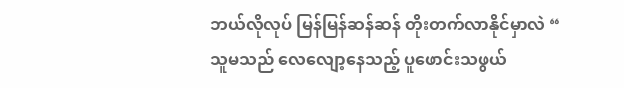ဘယ်လိုလုပ် မြန်မြန်ဆန်ဆန် တိုးတက်လာနိုင်မှာလဲ “
သူမသည် လေလျော့နေသည့် ပူဖောင်းသဖွယ်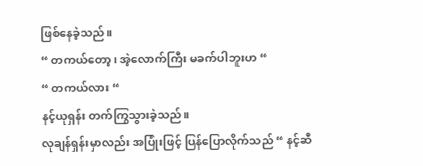ဖြစ်နေခဲ့သည်။
“ တကယ်တော့၊ အဲ့လောက်ကြီး မခက်ပါဘူးဟ “
“ တကယ်လား “
နင့်ယုရှန်း တက်ကြွသွားခဲ့သည်။
လုချန်ရှန်းမှာလည်း အပြုံးဖြင့် ပြန်ပြောလိုက်သည် “ နင့်ဆီ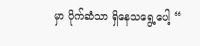မှာ ပိုက်ဆံသာ ရှိနေသရွေ့ပေါ့ “